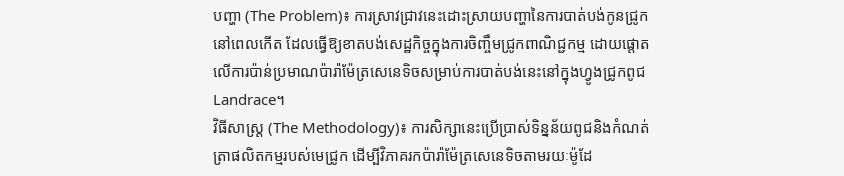បញ្ហា (The Problem)៖ ការស្រាវជ្រាវនេះដោះស្រាយបញ្ហានៃការបាត់បង់កូនជ្រូកនៅពេលកើត ដែលធ្វើឱ្យខាតបង់សេដ្ឋកិច្ចក្នុងការចិញ្ចឹមជ្រូកពាណិជ្ជកម្ម ដោយផ្តោតលើការប៉ាន់ប្រមាណប៉ារ៉ាម៉ែត្រសេនេទិចសម្រាប់ការបាត់បង់នេះនៅក្នុងហ្វូងជ្រូកពូជ Landrace។
វិធីសាស្ត្រ (The Methodology)៖ ការសិក្សានេះប្រើប្រាស់ទិន្នន័យពូជនិងកំណត់ត្រាផលិតកម្មរបស់មេជ្រូក ដើម្បីវិភាគរកប៉ារ៉ាម៉ែត្រសេនេទិចតាមរយៈម៉ូដែ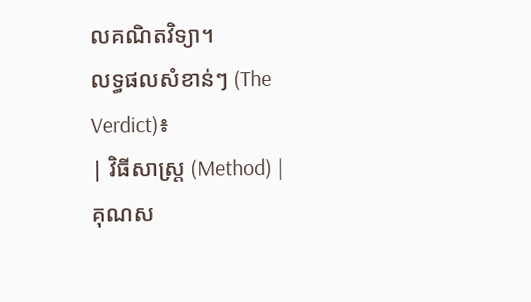លគណិតវិទ្យា។
លទ្ធផលសំខាន់ៗ (The Verdict)៖
| វិធីសាស្ត្រ (Method) | គុណស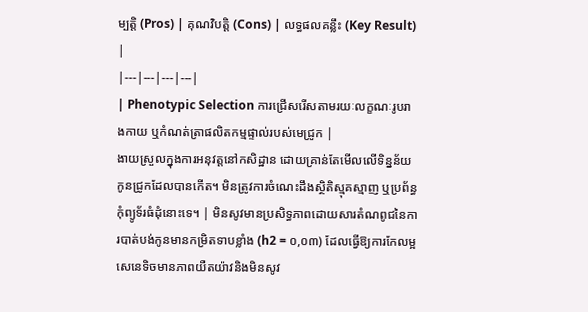ម្បត្តិ (Pros) | គុណវិបត្តិ (Cons) | លទ្ធផលគន្លឹះ (Key Result) |
|---|---|---|---|
| Phenotypic Selection ការជ្រើសរើសតាមរយៈលក្ខណៈរូបរាងកាយ ឬកំណត់ត្រាផលិតកម្មផ្ទាល់របស់មេជ្រូក |
ងាយស្រួលក្នុងការអនុវត្តនៅកសិដ្ឋាន ដោយគ្រាន់តែមើលលើទិន្នន័យកូនជ្រូកដែលបានកើត។ មិនត្រូវការចំណេះដឹងស្ថិតិស្មុគស្មាញ ឬប្រព័ន្ធកុំព្យូទ័រធំដុំនោះទេ។ | មិនសូវមានប្រសិទ្ធភាពដោយសារតំណពូជនៃការបាត់បង់កូនមានកម្រិតទាបខ្លាំង (h2 = ០,០៣) ដែលធ្វើឱ្យការកែលម្អសេនេទិចមានភាពយឺតយ៉ាវនិងមិនសូវ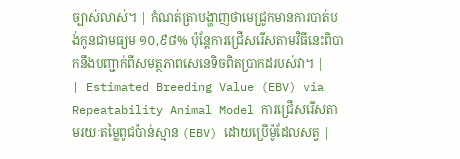ច្បាស់លាស់។ | កំណត់ត្រាបង្ហាញថាមេជ្រូកមានការបាត់បង់កូនជាមធ្យម ១០,៩៨% ប៉ុន្តែការជ្រើសរើសតាមវិធីនេះពិបាកនឹងបញ្ជាក់ពីសមត្ថភាពសេនេទិចពិតប្រាកដរបស់វា។ |
| Estimated Breeding Value (EBV) via Repeatability Animal Model ការជ្រើសរើសតាមរយៈតម្លៃពូជប៉ាន់ស្មាន (EBV) ដោយប្រើម៉ូដែលសត្វ |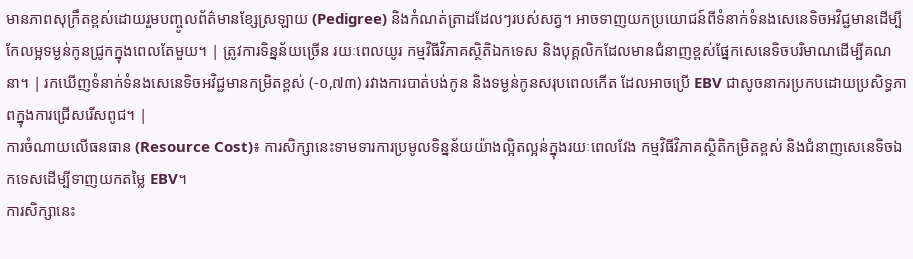មានភាពសុក្រឹតខ្ពស់ដោយរួមបញ្ចូលព័ត៌មានខ្សែស្រឡាយ (Pedigree) និងកំណត់ត្រាដដែលៗរបស់សត្វ។ អាចទាញយកប្រយោជន៍ពីទំនាក់ទំនងសេនេទិចអវិជ្ជមានដើម្បីកែលម្អទម្ងន់កូនជ្រូកក្នុងពេលតែមួយ។ | ត្រូវការទិន្នន័យច្រើន រយៈពេលយូរ កម្មវិធីវិភាគស្ថិតិឯកទេស និងបុគ្គលិកដែលមានជំនាញខ្ពស់ផ្នែកសេនេទិចបរិមាណដើម្បីគណនា។ | រកឃើញទំនាក់ទំនងសេនេទិចអវិជ្ជមានកម្រិតខ្ពស់ (-០,៧៣) រវាងការបាត់បង់កូន និងទម្ងន់កូនសរុបពេលកើត ដែលអាចប្រើ EBV ជាសូចនាករប្រកបដោយប្រសិទ្ធភាពក្នុងការជ្រើសរើសពូជ។ |
ការចំណាយលើធនធាន (Resource Cost)៖ ការសិក្សានេះទាមទារការប្រមូលទិន្នន័យយ៉ាងល្អិតល្អន់ក្នុងរយៈពេលវែង កម្មវិធីវិភាគស្ថិតិកម្រិតខ្ពស់ និងជំនាញសេនេទិចឯកទេសដើម្បីទាញយកតម្លៃ EBV។
ការសិក្សានេះ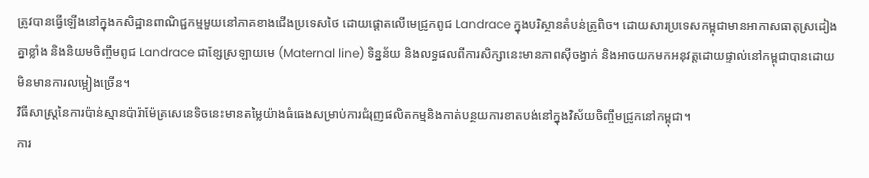ត្រូវបានធ្វើឡើងនៅក្នុងកសិដ្ឋានពាណិជ្ជកម្មមួយនៅភាគខាងជើងប្រទេសថៃ ដោយផ្តោតលើមេជ្រូកពូជ Landrace ក្នុងបរិស្ថានតំបន់ត្រូពិច។ ដោយសារប្រទេសកម្ពុជាមានអាកាសធាតុស្រដៀងគ្នាខ្លាំង និងនិយមចិញ្ចឹមពូជ Landrace ជាខ្សែស្រឡាយមេ (Maternal line) ទិន្នន័យ និងលទ្ធផលពីការសិក្សានេះមានភាពស៊ីចង្វាក់ និងអាចយកមកអនុវត្តដោយផ្ទាល់នៅកម្ពុជាបានដោយមិនមានការលម្អៀងច្រើន។
វិធីសាស្ត្រនៃការប៉ាន់ស្មានប៉ារ៉ាម៉ែត្រសេនេទិចនេះមានតម្លៃយ៉ាងធំធេងសម្រាប់ការជំរុញផលិតកម្មនិងកាត់បន្ថយការខាតបង់នៅក្នុងវិស័យចិញ្ចឹមជ្រូកនៅកម្ពុជា។
ការ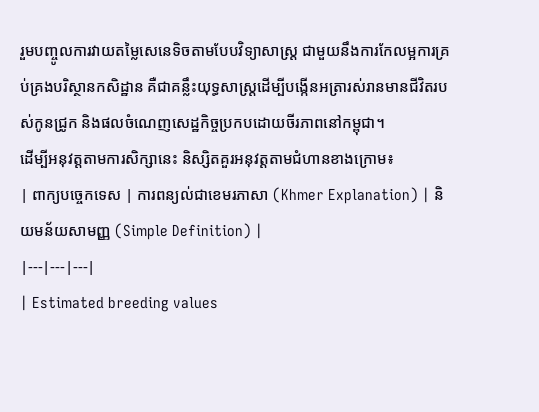រួមបញ្ចូលការវាយតម្លៃសេនេទិចតាមបែបវិទ្យាសាស្ត្រ ជាមួយនឹងការកែលម្អការគ្រប់គ្រងបរិស្ថានកសិដ្ឋាន គឺជាគន្លឹះយុទ្ធសាស្ត្រដើម្បីបង្កើនអត្រារស់រានមានជីវិតរបស់កូនជ្រូក និងផលចំណេញសេដ្ឋកិច្ចប្រកបដោយចីរភាពនៅកម្ពុជា។
ដើម្បីអនុវត្តតាមការសិក្សានេះ និស្សិតគួរអនុវត្តតាមជំហានខាងក្រោម៖
| ពាក្យបច្ចេកទេស | ការពន្យល់ជាខេមរភាសា (Khmer Explanation) | និយមន័យសាមញ្ញ (Simple Definition) |
|---|---|---|
| Estimated breeding values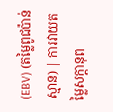(EBV) (តម្លៃពូជប៉ាន់ស្មាន) | ការវាយតម្លៃសក្តានុព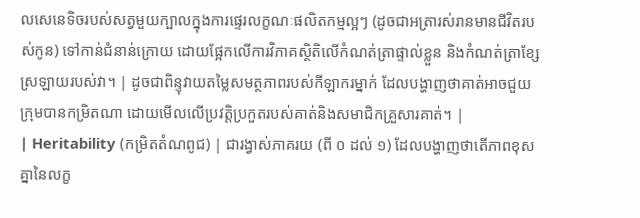លសេនេទិចរបស់សត្វមួយក្បាលក្នុងការផ្ទេរលក្ខណៈផលិតកម្មល្អៗ (ដូចជាអត្រារស់រានមានជីវិតរបស់កូន) ទៅកាន់ជំនាន់ក្រោយ ដោយផ្អែកលើការវិភាគស្ថិតិលើកំណត់ត្រាផ្ទាល់ខ្លួន និងកំណត់ត្រាខ្សែស្រឡាយរបស់វា។ | ដូចជាពិន្ទុវាយតម្លៃសមត្ថភាពរបស់កីឡាករម្នាក់ ដែលបង្ហាញថាគាត់អាចជួយក្រុមបានកម្រិតណា ដោយមើលលើប្រវត្តិប្រកួតរបស់គាត់និងសមាជិកគ្រួសារគាត់។ |
| Heritability (កម្រិតតំណពូជ) | ជារង្វាស់ភាគរយ (ពី ០ ដល់ ១) ដែលបង្ហាញថាតើភាពខុសគ្នានៃលក្ខ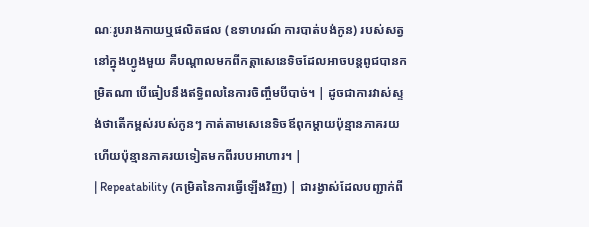ណៈរូបរាងកាយឬផលិតផល (ឧទាហរណ៍ ការបាត់បង់កូន) របស់សត្វនៅក្នុងហ្វូងមួយ គឺបណ្តាលមកពីកត្តាសេនេទិចដែលអាចបន្តពូជបានកម្រិតណា បើធៀបនឹងឥទ្ធិពលនៃការចិញ្ចឹមបីបាច់។ | ដូចជាការវាស់ស្ទង់ថាតើកម្ពស់របស់កូនៗ កាត់តាមសេនេទិចឪពុកម្តាយប៉ុន្មានភាគរយ ហើយប៉ុន្មានភាគរយទៀតមកពីរបបអាហារ។ |
| Repeatability (កម្រិតនៃការធ្វើឡើងវិញ) | ជារង្វាស់ដែលបញ្ជាក់ពី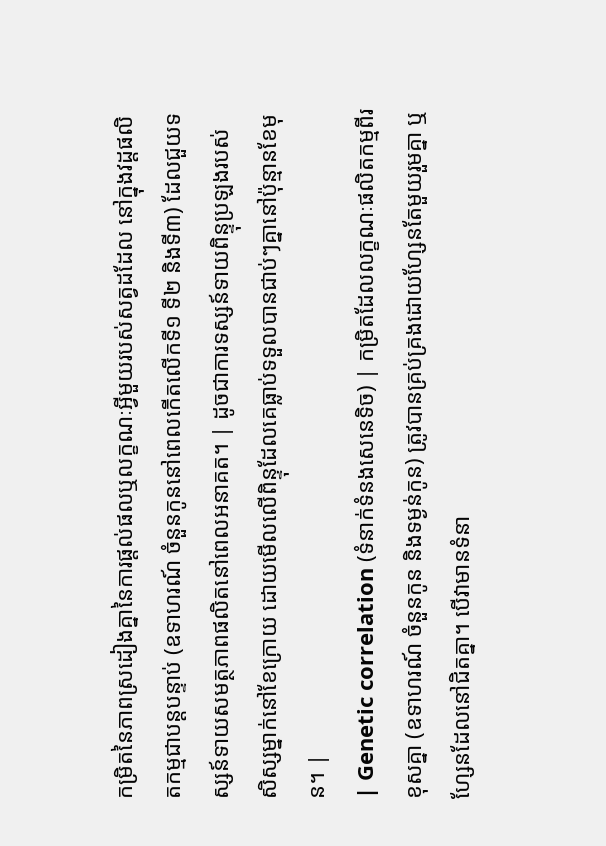កម្រិតនៃភាពស្រដៀងគ្នានៃការផ្តល់ផលឬលក្ខណៈអ្វីមួយរបស់សត្វដដែល នៅក្នុងវដ្តផលិតកម្មជាបន្តបន្ទាប់ (ឧទាហរណ៍ ចំនួនកូននៅពេលកើតលើកទី១ ទី២ និងទី៣) ដែលជួយទស្សន៍ទាយសមត្ថភាពផលិតនៅពេលអនាគត។ | ដូចជាការទស្សន៍ទាយពិន្ទុប្រឡងរបស់សិស្សម្នាក់នៅខែក្រោយ ដោយមើលលើពិន្ទុដែលគេធ្លាប់ទទួលបានជាប់ៗគ្នានៅប៉ុន្មានខែមុន។ |
| Genetic correlation (ទំនាក់ទំនងសេនេទិច) | កម្រិតដែលលក្ខណៈផលិតកម្មពីរខុសគ្នា (ឧទាហរណ៍ ចំនួនកូន និងទម្ងន់កូន) ត្រូវបានគ្រប់គ្រងដោយហ្សែនតែមួយរួមគ្នា ឬហ្សែនដែលនៅជិតគ្នា។ បើវាមានទំនា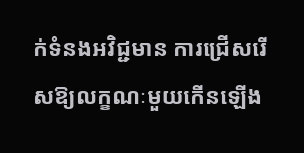ក់ទំនងអវិជ្ជមាន ការជ្រើសរើសឱ្យលក្ខណៈមួយកើនឡើង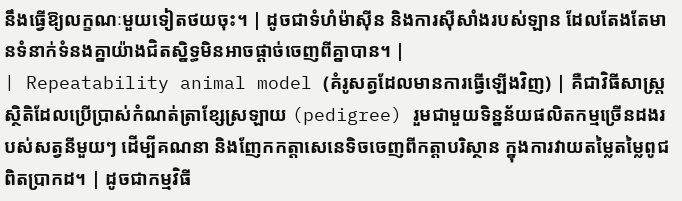នឹងធ្វើឱ្យលក្ខណៈមួយទៀតថយចុះ។ | ដូចជាទំហំម៉ាស៊ីន និងការស៊ីសាំងរបស់ឡាន ដែលតែងតែមានទំនាក់ទំនងគ្នាយ៉ាងជិតស្និទ្ធមិនអាចផ្តាច់ចេញពីគ្នាបាន។ |
| Repeatability animal model (គំរូសត្វដែលមានការធ្វើឡើងវិញ) | គឺជាវិធីសាស្ត្រស្ថិតិដែលប្រើប្រាស់កំណត់ត្រាខ្សែស្រឡាយ (pedigree) រួមជាមួយទិន្នន័យផលិតកម្មច្រើនដងរបស់សត្វនីមួយៗ ដើម្បីគណនា និងញែកកត្តាសេនេទិចចេញពីកត្តាបរិស្ថាន ក្នុងការវាយតម្លៃតម្លៃពូជពិតប្រាកដ។ | ដូចជាកម្មវិធី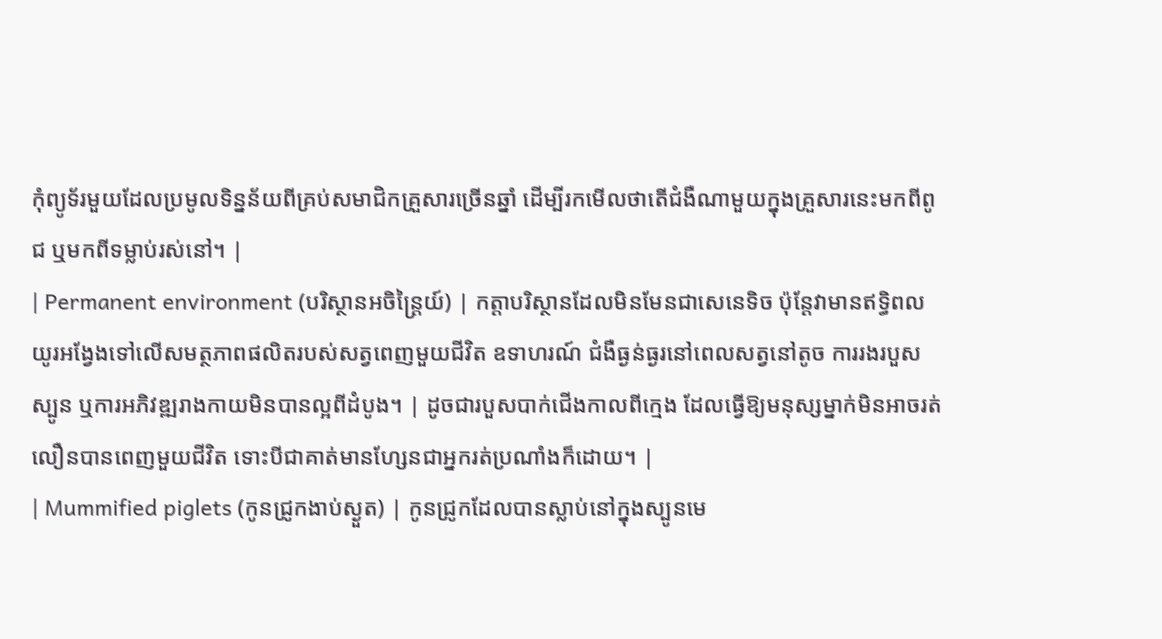កុំព្យូទ័រមួយដែលប្រមូលទិន្នន័យពីគ្រប់សមាជិកគ្រួសារច្រើនឆ្នាំ ដើម្បីរកមើលថាតើជំងឺណាមួយក្នុងគ្រួសារនេះមកពីពូជ ឬមកពីទម្លាប់រស់នៅ។ |
| Permanent environment (បរិស្ថានអចិន្ត្រៃយ៍) | កត្តាបរិស្ថានដែលមិនមែនជាសេនេទិច ប៉ុន្តែវាមានឥទ្ធិពលយូរអង្វែងទៅលើសមត្ថភាពផលិតរបស់សត្វពេញមួយជីវិត ឧទាហរណ៍ ជំងឺធ្ងន់ធ្ងរនៅពេលសត្វនៅតូច ការរងរបួសស្បូន ឬការអភិវឌ្ឍរាងកាយមិនបានល្អពីដំបូង។ | ដូចជារបួសបាក់ជើងកាលពីក្មេង ដែលធ្វើឱ្យមនុស្សម្នាក់មិនអាចរត់លឿនបានពេញមួយជីវិត ទោះបីជាគាត់មានហ្សែនជាអ្នករត់ប្រណាំងក៏ដោយ។ |
| Mummified piglets (កូនជ្រូកងាប់ស្ងួត) | កូនជ្រូកដែលបានស្លាប់នៅក្នុងស្បូនមេ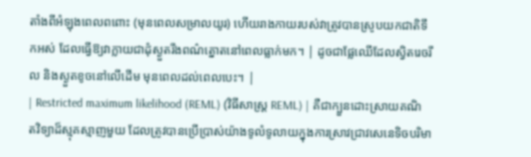តាំងពីអំឡុងពេលពពោះ (មុនពេលសម្រាលយូរ) ហើយរាងកាយរបស់វាត្រូវបានស្រូបយកជាតិទឹកអស់ ដែលធ្វើឱ្យវាក្លាយជាដុំស្ងួតរឹងពណ៌ត្នោតនៅពេលធ្លាក់មក។ | ដូចជាផ្លែឈើដែលស្វិតរេចរឹល និងស្ងួតខូចនៅលើដើម មុនពេលដល់ពេលបេះ។ |
| Restricted maximum likelihood (REML) (វិធីសាស្ត្រ REML) | គឺជាក្បួនដោះស្រាយគណិតវិទ្យាដ៏ស្មុគស្មាញមួយ ដែលត្រូវបានប្រើប្រាស់យ៉ាងទូលំទូលាយក្នុងការស្រាវជ្រាវសេនេទិចបរិមា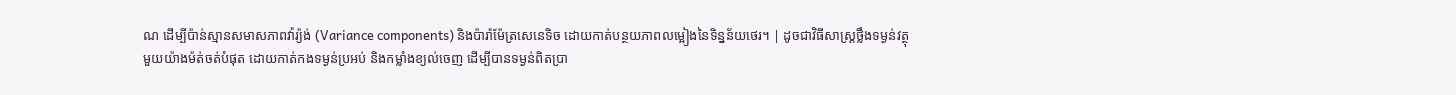ណ ដើម្បីប៉ាន់ស្មានសមាសភាពវ៉ារ្យ៉ង់ (Variance components) និងប៉ារ៉ាម៉ែត្រសេនេទិច ដោយកាត់បន្ថយភាពលម្អៀងនៃទិន្នន័យថេរ។ | ដូចជាវិធីសាស្ត្រថ្លឹងទម្ងន់វត្ថុមួយយ៉ាងម៉ត់ចត់បំផុត ដោយកាត់កងទម្ងន់ប្រអប់ និងកម្លាំងខ្យល់ចេញ ដើម្បីបានទម្ងន់ពិតប្រា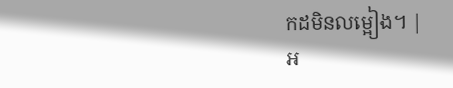កដមិនលម្អៀង។ |
អ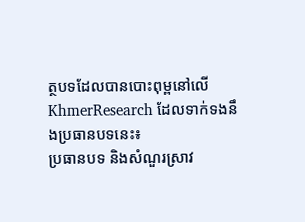ត្ថបទដែលបានបោះពុម្ពនៅលើ KhmerResearch ដែលទាក់ទងនឹងប្រធានបទនេះ៖
ប្រធានបទ និងសំណួរស្រាវ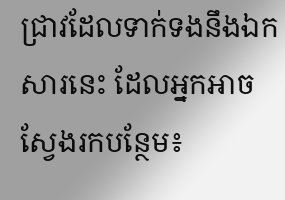ជ្រាវដែលទាក់ទងនឹងឯកសារនេះ ដែលអ្នកអាចស្វែងរកបន្ថែម៖